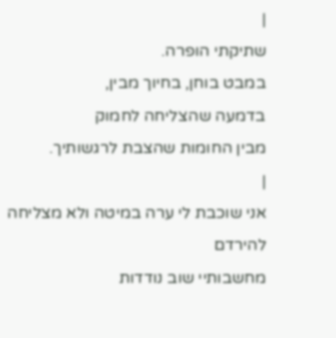|
שתיקתי הופרה.
במבט בוחן, בחיוך מבין,
בדמעה שהצליחה לחמוק
מבין החומות שהצבת לרגשותיך.
|
אני שוכבת לי ערה במיטה ולא מצליחה להירדם
מחשבותיי שוב נודדות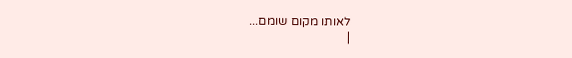לאותו מקום שומם...
|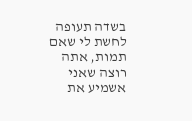בשדה תעופה לחשת לי שאם תמות, אתה רוצה שאני אשמיע את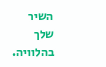השיר שלך
בהלוויה.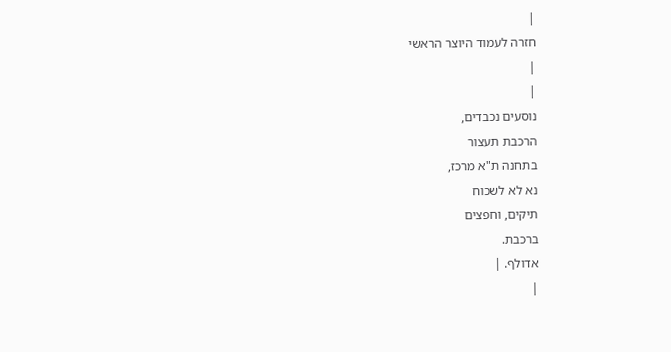|
חזרה לעמוד היוצר הראשי
|
|
נוסעים נכבדים,
הרכבת תעצור
בתחנה ת"א מרכז,
נא לא לשכוח
תיקים, וחפצים
ברכבת.
אדולף. |
|